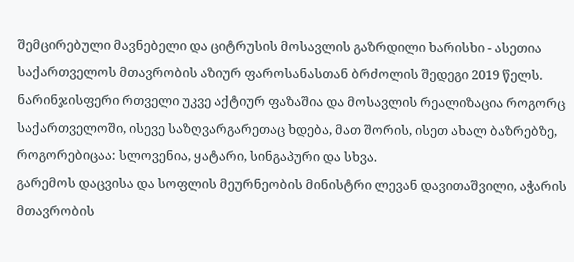შემცირებული მავნებელი და ციტრუსის მოსავლის გაზრდილი ხარისხი - ასეთია საქართველოს მთავრობის აზიურ ფაროსანასთან ბრძოლის შედეგი 2019 წელს. ნარინჯისფერი რთველი უკვე აქტიურ ფაზაშია და მოსავლის რეალიზაცია როგორც საქართველოში, ისევე საზღვარგარეთაც ხდება, მათ შორის, ისეთ ახალ ბაზრებზე, როგორებიცაა: სლოვენია, ყატარი, სინგაპური და სხვა.
გარემოს დაცვისა და სოფლის მეურნეობის მინისტრი ლევან დავითაშვილი, აჭარის მთავრობის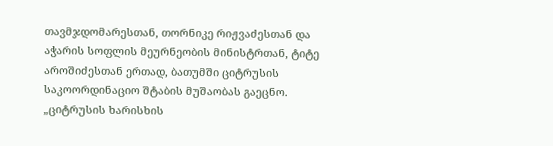თავმჯდომარესთან, თორნიკე რიჟვაძესთან და აჭარის სოფლის მეურნეობის მინისტრთან, ტიტე აროშიძესთან ერთად, ბათუმში ციტრუსის საკოორდინაციო შტაბის მუშაობას გაეცნო.
„ციტრუსის ხარისხის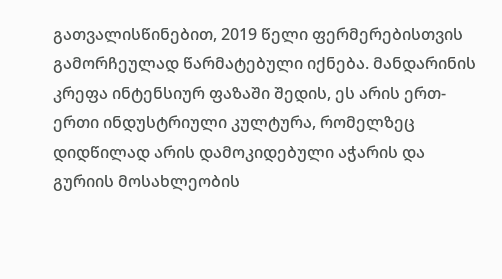გათვალისწინებით, 2019 წელი ფერმერებისთვის გამორჩეულად წარმატებული იქნება. მანდარინის კრეფა ინტენსიურ ფაზაში შედის, ეს არის ერთ-ერთი ინდუსტრიული კულტურა, რომელზეც დიდწილად არის დამოკიდებული აჭარის და გურიის მოსახლეობის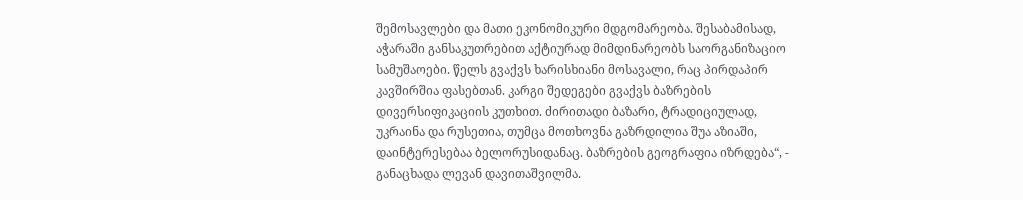შემოსავლები და მათი ეკონომიკური მდგომარეობა. შესაბამისად, აჭარაში განსაკუთრებით აქტიურად მიმდინარეობს საორგანიზაციო სამუშაოები. წელს გვაქვს ხარისხიანი მოსავალი, რაც პირდაპირ კავშირშია ფასებთან. კარგი შედეგები გვაქვს ბაზრების დივერსიფიკაციის კუთხით. ძირითადი ბაზარი, ტრადიციულად, უკრაინა და რუსეთია, თუმცა მოთხოვნა გაზრდილია შუა აზიაში, დაინტერესებაა ბელორუსიდანაც. ბაზრების გეოგრაფია იზრდება“, - განაცხადა ლევან დავითაშვილმა.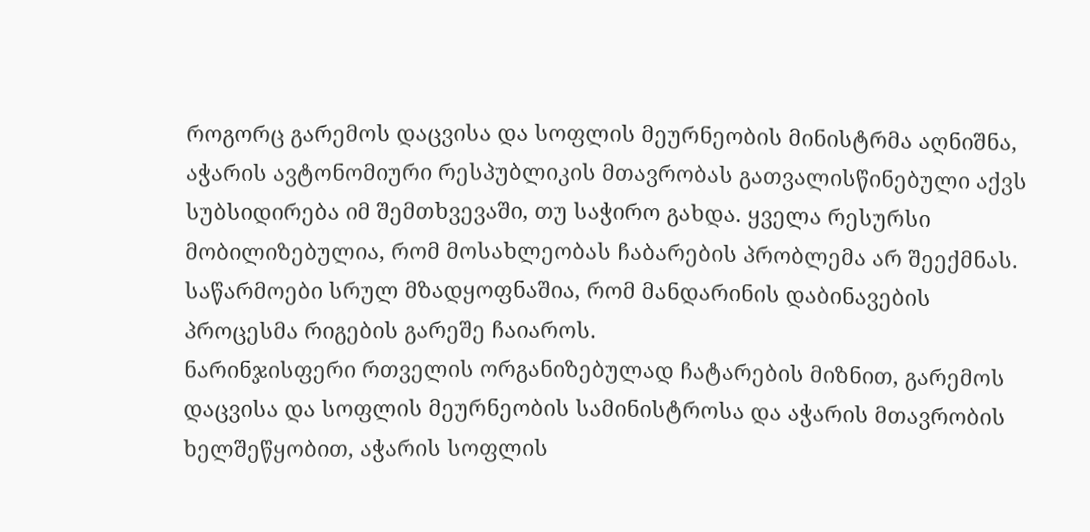როგორც გარემოს დაცვისა და სოფლის მეურნეობის მინისტრმა აღნიშნა, აჭარის ავტონომიური რესპუბლიკის მთავრობას გათვალისწინებული აქვს სუბსიდირება იმ შემთხვევაში, თუ საჭირო გახდა. ყველა რესურსი მობილიზებულია, რომ მოსახლეობას ჩაბარების პრობლემა არ შეექმნას. საწარმოები სრულ მზადყოფნაშია, რომ მანდარინის დაბინავების პროცესმა რიგების გარეშე ჩაიაროს.
ნარინჯისფერი რთველის ორგანიზებულად ჩატარების მიზნით, გარემოს დაცვისა და სოფლის მეურნეობის სამინისტროსა და აჭარის მთავრობის ხელშეწყობით, აჭარის სოფლის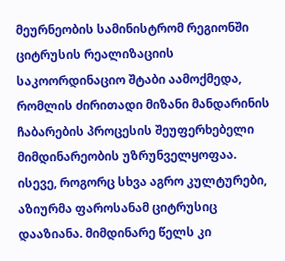მეურნეობის სამინისტრომ რეგიონში ციტრუსის რეალიზაციის საკოორდინაციო შტაბი აამოქმედა, რომლის ძირითადი მიზანი მანდარინის ჩაბარების პროცესის შეუფერხებელი მიმდინარეობის უზრუნველყოფაა.
ისევე, როგორც სხვა აგრო კულტურები, აზიურმა ფაროსანამ ციტრუსიც დააზიანა. მიმდინარე წელს კი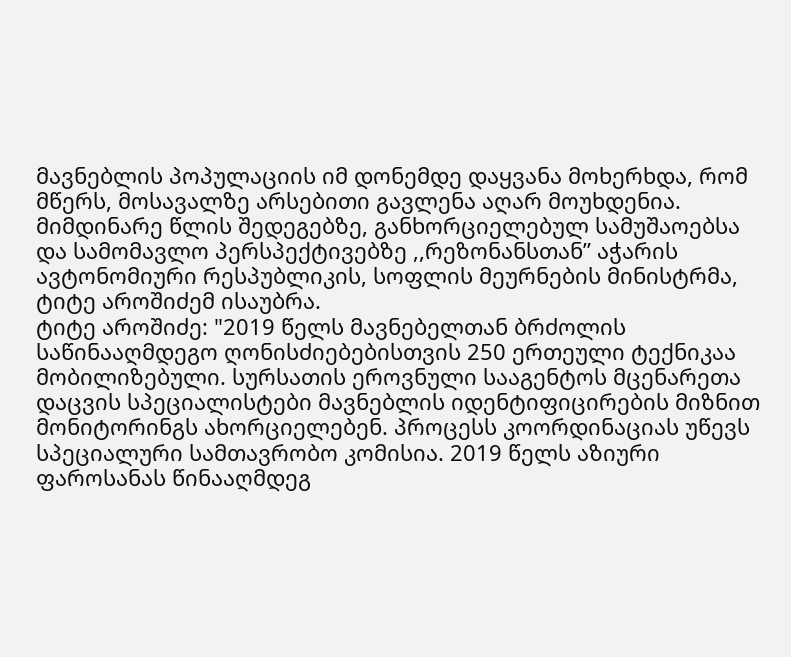მავნებლის პოპულაციის იმ დონემდე დაყვანა მოხერხდა, რომ მწერს, მოსავალზე არსებითი გავლენა აღარ მოუხდენია.
მიმდინარე წლის შედეგებზე, განხორციელებულ სამუშაოებსა და სამომავლო პერსპექტივებზე ,,რეზონანსთან” აჭარის ავტონომიური რესპუბლიკის, სოფლის მეურნების მინისტრმა, ტიტე აროშიძემ ისაუბრა.
ტიტე აროშიძე: "2019 წელს მავნებელთან ბრძოლის საწინააღმდეგო ღონისძიებებისთვის 250 ერთეული ტექნიკაა მობილიზებული. სურსათის ეროვნული სააგენტოს მცენარეთა დაცვის სპეციალისტები მავნებლის იდენტიფიცირების მიზნით მონიტორინგს ახორციელებენ. პროცესს კოორდინაციას უწევს სპეციალური სამთავრობო კომისია. 2019 წელს აზიური ფაროსანას წინააღმდეგ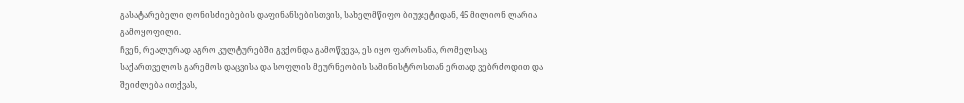გასატარებელი ღონისძიებების დაფინანსებისთვის, სახელმწიფო ბიუჯეტიდან, 45 მილიონ ლარია გამოყოფილი.
ჩვენ, რეალურად აგრო კულტურებში გვქონდა გამოწვევა, ეს იყო ფაროსანა, რომელსაც საქართველოს გარემოს დაცვისა და სოფლის მეურნეობის სამინისტროსთან ერთად ვებრძოდით და შეიძლება ითქვას,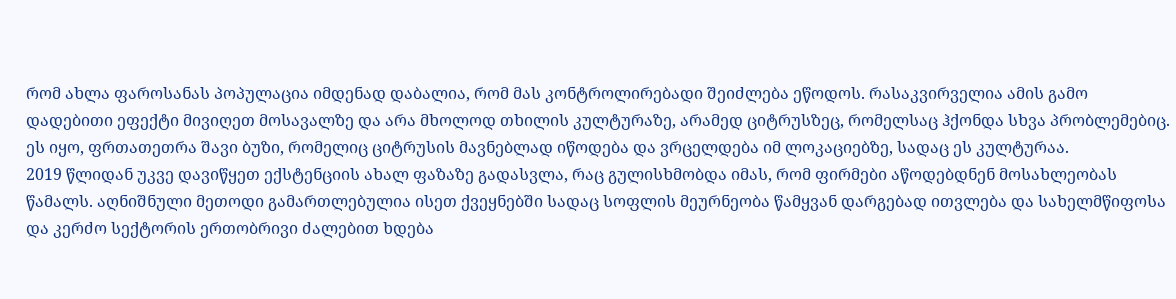რომ ახლა ფაროსანას პოპულაცია იმდენად დაბალია, რომ მას კონტროლირებადი შეიძლება ეწოდოს. რასაკვირველია ამის გამო დადებითი ეფექტი მივიღეთ მოსავალზე და არა მხოლოდ თხილის კულტურაზე, არამედ ციტრუსზეც, რომელსაც ჰქონდა სხვა პრობლემებიც. ეს იყო, ფრთათეთრა შავი ბუზი, რომელიც ციტრუსის მავნებლად იწოდება და ვრცელდება იმ ლოკაციებზე, სადაც ეს კულტურაა.
2019 წლიდან უკვე დავიწყეთ ექსტენციის ახალ ფაზაზე გადასვლა, რაც გულისხმობდა იმას, რომ ფირმები აწოდებდნენ მოსახლეობას წამალს. აღნიშნული მეთოდი გამართლებულია ისეთ ქვეყნებში სადაც სოფლის მეურნეობა წამყვან დარგებად ითვლება და სახელმწიფოსა და კერძო სექტორის ერთობრივი ძალებით ხდება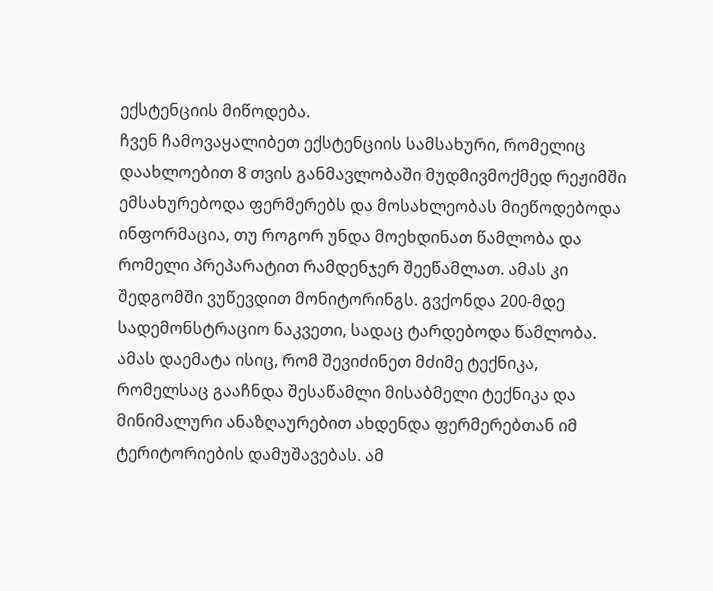ექსტენციის მიწოდება.
ჩვენ ჩამოვაყალიბეთ ექსტენციის სამსახური, რომელიც დაახლოებით 8 თვის განმავლობაში მუდმივმოქმედ რეჟიმში ემსახურებოდა ფერმერებს და მოსახლეობას მიეწოდებოდა ინფორმაცია, თუ როგორ უნდა მოეხდინათ წამლობა და რომელი პრეპარატით რამდენჯერ შეეწამლათ. ამას კი შედგომში ვუწევდით მონიტორინგს. გვქონდა 200-მდე სადემონსტრაციო ნაკვეთი, სადაც ტარდებოდა წამლობა. ამას დაემატა ისიც, რომ შევიძინეთ მძიმე ტექნიკა, რომელსაც გააჩნდა შესაწამლი მისაბმელი ტექნიკა და მინიმალური ანაზღაურებით ახდენდა ფერმერებთან იმ ტერიტორიების დამუშავებას. ამ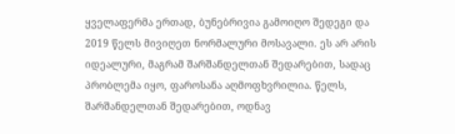ყველაფერმა ერთად, ბუნებრივია გამოიღო შედეგი და 2019 წელს მივიღეთ ნორმალური მოსავალი. ეს არ არის იდეალური, მაგრამ შარშანდელთან შედარებით, სადაც პრობლემა იყო, ფაროსანა აღმოფხვრილია. წელს, შარშანდელთან შედარებით, ოდნავ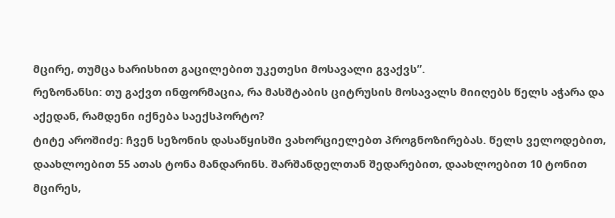მცირე, თუმცა ხარისხით გაცილებით უკეთესი მოსავალი გვაქვს”.
რეზონანსი: თუ გაქვთ ინფორმაცია, რა მასშტაბის ციტრუსის მოსავალს მიიღებს წელს აჭარა და აქედან, რამდენი იქნება საექსპორტო?
ტიტე აროშიძე: ჩვენ სეზონის დასაწყისში ვახორციელებთ პროგნოზირებას. წელს ველოდებით, დაახლოებით 55 ათას ტონა მანდარინს. შარშანდელთან შედარებით, დაახლოებით 10 ტონით მცირეს,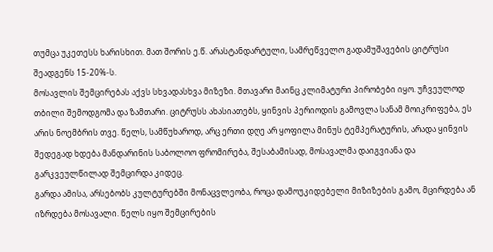თუმცა უკეთესს ხარისხით. მათ შორის ე.წ. არასტანდარტული, სამრეწველო გადამუშავების ციტრუსი შეადგენს 15-20%-ს.
მოსავლის შემცირებას აქვს სხვადასხვა მიზეზი. მთავარი მაინც კლიმატური პირობები იყო. უჩვეულოდ თბილი შემოდგომა და ზამთარი. ციტრუსს ახასიათებს, ყინვის პერიოდის გამოვლა სანამ მოიკრიფება, ეს არის ნოემბრის თვე. წელს, სამწუხაროდ, არც ერთი დღე არ ყოფილა მინუს ტემპერატურის, არადა ყინვის შედეგად ხდება მანდარინის საბოლოო ფრომირება, შესაბამისად, მოსავალმა დაიგვიანა და გარკვეულწილად შემცირდა კიდეც.
გარდა ამისა, არსებობს კულტურებში მონაცვლეობა, როცა დამოუკიდებელი მიზიზების გამო, მცირდება ან იზრდება მოსავალი. წელს იყო შემცირების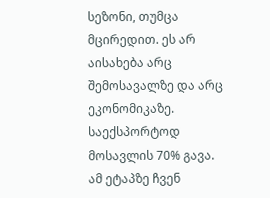სეზონი, თუმცა მცირედით. ეს არ აისახება არც შემოსავალზე და არც ეკონომიკაზე.
საექსპორტოდ მოსავლის 70% გავა. ამ ეტაპზე ჩვენ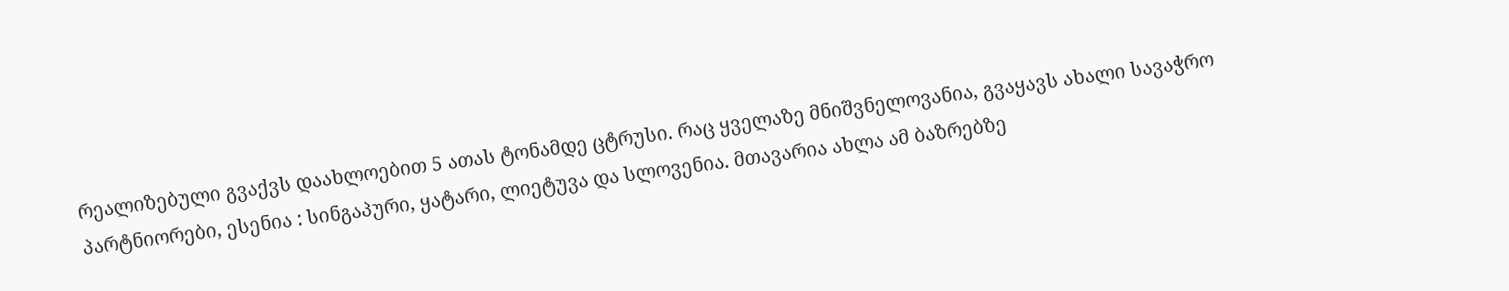რეალიზებული გვაქვს დაახლოებით 5 ათას ტონამდე ცტრუსი. რაც ყველაზე მნიშვნელოვანია, გვაყავს ახალი სავაჭრო პარტნიორები, ესენია : სინგაპური, ყატარი, ლიეტუვა და სლოვენია. მთავარია ახლა ამ ბაზრებზე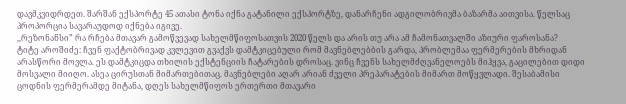დავმკვიდრდეთ. შარშან ექსპორტე 45 ათასი ტონა იქნა გატანილი ექსპორტზე, დანარჩენი ადგილობრივმა ბაზარმა აითვისა. წელსაც პროპორცია სავარაუდოდ იქნება იგივე.
,,რეზონანსი” რა რჩება მთავარ გამოწვევად სახელმწიფოსათვის 2020 წელს და არის თუ არა ამ ჩამონათვალში აზიური ფაროსანა?
ტიტე აროშიძე: ჩვენ ფაქტობრივად კვლევით გვაქვს დამტკიცებული რომ მავნებლებბის გარდა, პრობლემაა ფერმერების მხრიდან არასწორი მოვლა. ეს დამტკიცდა თხილის ექსტენციის ჩატარების დროსაც. ვინც ჩვენს სახელმძღვანელოებს მიჰყვა, გაცილებით დიდი მოსვალი მიიღო. ასეა ცირუსთან მიმართებითაც. მავნებლები აღარ არიან ძველი პრეპარატების მიმართ მოწყვლადი. შესაბამისი ცოდნის ფერმერამდე მიტანა, დღეს სახელმწიფოს ერთერთი მთავარი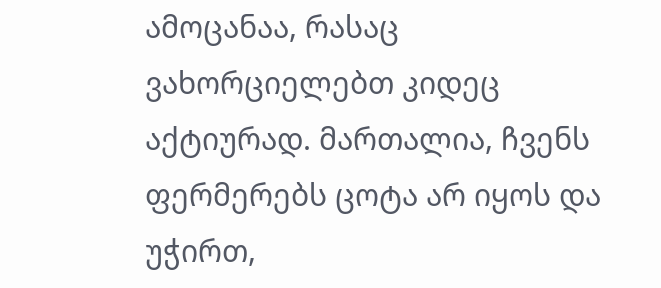ამოცანაა, რასაც ვახორციელებთ კიდეც აქტიურად. მართალია, ჩვენს ფერმერებს ცოტა არ იყოს და უჭირთ,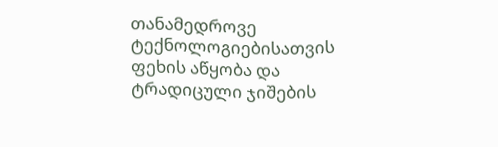თანამედროვე ტექნოლოგიებისათვის ფეხის აწყობა და ტრადიცული ჯიშების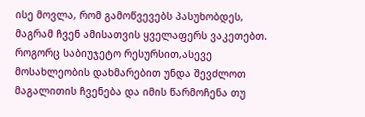ისე მოვლა, რომ გამოწვევებს პასუხობდეს, მაგრამ ჩვენ ამისათვის ყველაფერს ვაკეთებთ. როგორც საბიუჯეტო რესურსით,ასევე მოსახლეობის დახმარებით უნდა შევძლოთ მაგალითის ჩვენება და იმის წარმოჩენა თუ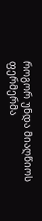როგორ უნდა მიაღწიოს ფერმერმა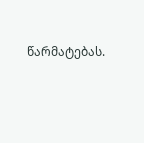წარმატებას.